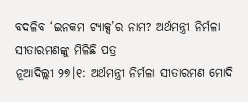ବଦଳିବ ‘ଇନକମ ଟ୍ୟାକ୍ସ’ର ନାମ? ଅର୍ଥମନ୍ତ୍ରୀ ନିର୍ମଳା ସୀତାରମଣଙ୍କୁ ମିଳିଛି ପତ୍ର
ନୂଆଦିଲ୍ଲୀ ୨୭।୧: ଅର୍ଥମନ୍ତ୍ରୀ ନିର୍ମଳା ସୀତାରମଣ ମୋଦି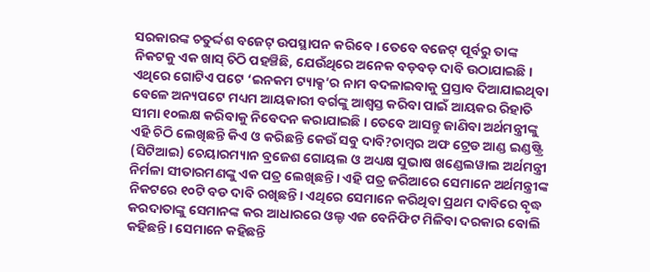ସରକାରଙ୍କ ଚତୁର୍ଦ୍ଦଶ ବଜେଟ୍ ଉପସ୍ଥାପନ କରିବେ। ତେବେ ବଜେଟ୍ ପୂର୍ବରୁ ତାଙ୍କ ନିକଟକୁ ଏକ ଖାସ୍ ଚିଠି ପହଞ୍ଚିଛି, ଯେଉଁଥିରେ ଅନେକ ବଡ଼ବଡ଼ ଦାବି ଉଠାଯାଇଛି। ଏଥିରେ ଗୋଟିଏ ପଟେ ‘ଇନକମ ଟ୍ୟାକ୍ସ’ର ନାମ ବଦଳାଇବାକୁ ପ୍ରସ୍ତାବ ଦିଆଯାଇଥିବା ବେଳେ ଅନ୍ୟପଟେ ମଧ୍ୟମ ଆୟକାରୀ ବର୍ଗଙ୍କୁ ଆଶ୍ୱସ୍ତ କରିବା ପାଇଁ ଆୟକର ରିହାତି ସୀମା ୧୦ଲକ୍ଷ କରିବାକୁ ନିବେଦନ କରାଯାଇଛି। ତେବେ ଆସନ୍ତୁ ଜାଣିବା ଅର୍ଥମନ୍ତ୍ରୀଙ୍କୁ ଏହି ଚିଠି ଲେଖିଛନ୍ତି କିଏ ଓ କରିଛନ୍ତି କେଉଁ ସବୁ ଦାବି?ଚାମ୍ବର ଅଫ ଟ୍ରେଡ ଆଣ୍ଡ ଇଣ୍ଡଷ୍ଟ୍ରି (ସିଟିଆଇ) ଚେୟାରମ୍ୟାନ ବ୍ରଜେଶ ଗୋୟଲ ଓ ଅଧ୍ୟକ୍ଷ ସୁଭାଷ ଖଣ୍ଡେଲୱାଲ ଅର୍ଥମନ୍ତ୍ରୀ ନିର୍ମଳା ସୀତାରମଣଙ୍କୁ ଏକ ପତ୍ର ଲେଖିଛନ୍ତି। ଏହି ପତ୍ର ଜରିଆରେ ସେମାନେ ଅର୍ଥମନ୍ତ୍ରୀଙ୍କ ନିକଟରେ ୧୦ଟି ବଡ ଦାବି ରଖିଛନ୍ତି। ଏଥିରେ ସେମାନେ କରିଥିବା ପ୍ରଥମ ଦାବିରେ ବୃଦ୍ଧ କରଦାତାଙ୍କୁ ସେମାନଙ୍କ କର ଆଧାରରେ ଓଲ୍ଡ ଏଜ ବେନିଫିଟ ମିଳିବା ଦରକାର ବୋଲି କହିଛନ୍ତି। ସେମାନେ କହିଛନ୍ତି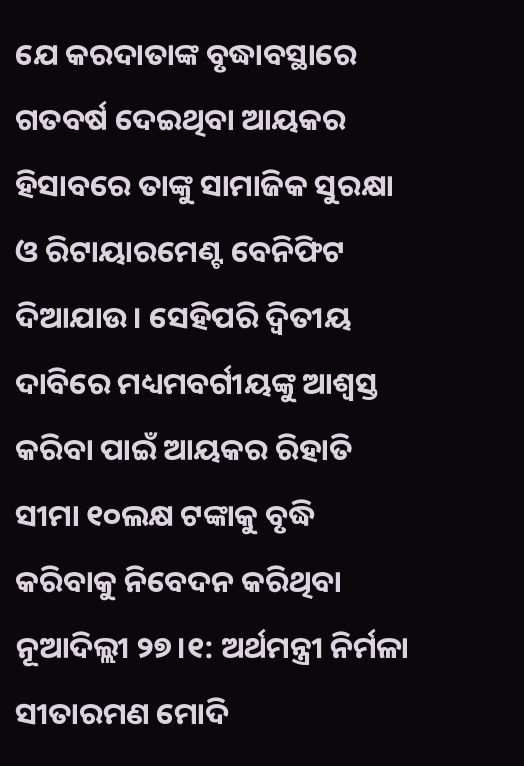ଯେ କରଦାତାଙ୍କ ବୃଦ୍ଧାବସ୍ଥାରେ ଗତବର୍ଷ ଦେଇଥିବା ଆୟକର ହିସାବରେ ତାଙ୍କୁ ସାମାଜିକ ସୁରକ୍ଷା ଓ ରିଟାୟାରମେଣ୍ଟ ବେନିଫିଟ ଦିଆଯାଉ। ସେହିପରି ଦ୍ୱିତୀୟ ଦାବିରେ ମଧ୍ୟମବର୍ଗୀୟଙ୍କୁ ଆଶ୍ୱସ୍ତ କରିବା ପାଇଁ ଆୟକର ରିହାତି ସୀମା ୧୦ଲକ୍ଷ ଟଙ୍କାକୁ ବୃଦ୍ଧି କରିବାକୁ ନିବେଦନ କରିଥିବା
ନୂଆଦିଲ୍ଲୀ ୨୭।୧: ଅର୍ଥମନ୍ତ୍ରୀ ନିର୍ମଳା ସୀତାରମଣ ମୋଦି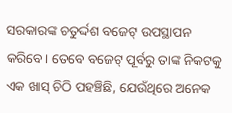ସରକାରଙ୍କ ଚତୁର୍ଦ୍ଦଶ ବଜେଟ୍ ଉପସ୍ଥାପନ କରିବେ। ତେବେ ବଜେଟ୍ ପୂର୍ବରୁ ତାଙ୍କ ନିକଟକୁ ଏକ ଖାସ୍ ଚିଠି ପହଞ୍ଚିଛି, ଯେଉଁଥିରେ ଅନେକ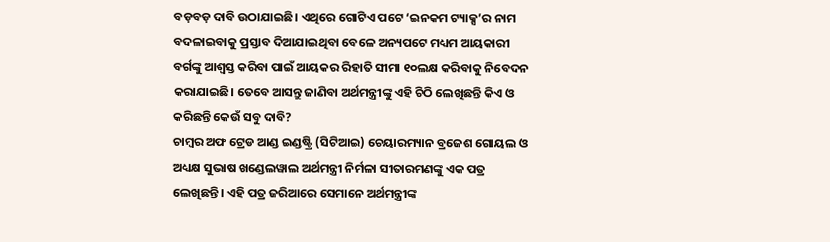ବଡ଼ବଡ଼ ଦାବି ଉଠାଯାଇଛି। ଏଥିରେ ଗୋଟିଏ ପଟେ ‘ଇନକମ ଟ୍ୟାକ୍ସ’ର ନାମ ବଦଳାଇବାକୁ ପ୍ରସ୍ତାବ ଦିଆଯାଇଥିବା ବେଳେ ଅନ୍ୟପଟେ ମଧ୍ୟମ ଆୟକାରୀ ବର୍ଗଙ୍କୁ ଆଶ୍ୱସ୍ତ କରିବା ପାଇଁ ଆୟକର ରିହାତି ସୀମା ୧୦ଲକ୍ଷ କରିବାକୁ ନିବେଦନ କରାଯାଇଛି। ତେବେ ଆସନ୍ତୁ ଜାଣିବା ଅର୍ଥମନ୍ତ୍ରୀଙ୍କୁ ଏହି ଚିଠି ଲେଖିଛନ୍ତି କିଏ ଓ କରିଛନ୍ତି କେଉଁ ସବୁ ଦାବି?
ଚାମ୍ବର ଅଫ ଟ୍ରେଡ ଆଣ୍ଡ ଇଣ୍ଡଷ୍ଟ୍ରି (ସିଟିଆଇ) ଚେୟାରମ୍ୟାନ ବ୍ରଜେଶ ଗୋୟଲ ଓ ଅଧ୍ୟକ୍ଷ ସୁଭାଷ ଖଣ୍ଡେଲୱାଲ ଅର୍ଥମନ୍ତ୍ରୀ ନିର୍ମଳା ସୀତାରମଣଙ୍କୁ ଏକ ପତ୍ର ଲେଖିଛନ୍ତି। ଏହି ପତ୍ର ଜରିଆରେ ସେମାନେ ଅର୍ଥମନ୍ତ୍ରୀଙ୍କ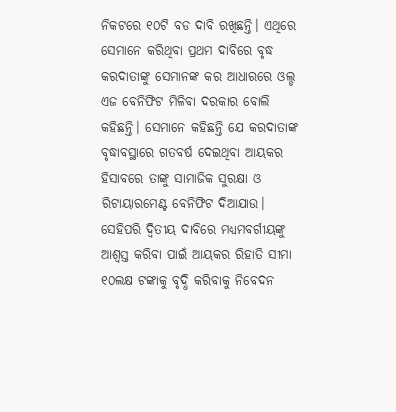ନିକଟରେ ୧୦ଟି ବଡ ଦାବି ରଖିଛନ୍ତି। ଏଥିରେ ସେମାନେ କରିଥିବା ପ୍ରଥମ ଦାବିରେ ବୃଦ୍ଧ କରଦାତାଙ୍କୁ ସେମାନଙ୍କ କର ଆଧାରରେ ଓଲ୍ଡ ଏଜ ବେନିଫିଟ ମିଳିବା ଦରକାର ବୋଲି କହିଛନ୍ତି। ସେମାନେ କହିଛନ୍ତି ଯେ କରଦାତାଙ୍କ ବୃଦ୍ଧାବସ୍ଥାରେ ଗତବର୍ଷ ଦେଇଥିବା ଆୟକର ହିସାବରେ ତାଙ୍କୁ ସାମାଜିକ ସୁରକ୍ଷା ଓ ରିଟାୟାରମେଣ୍ଟ ବେନିଫିଟ ଦିଆଯାଉ।
ସେହିପରି ଦ୍ୱିତୀୟ ଦାବିରେ ମଧ୍ୟମବର୍ଗୀୟଙ୍କୁ ଆଶ୍ୱସ୍ତ କରିବା ପାଇଁ ଆୟକର ରିହାତି ସୀମା ୧୦ଲକ୍ଷ ଟଙ୍କାକୁ ବୃଦ୍ଧି କରିବାକୁ ନିବେଦନ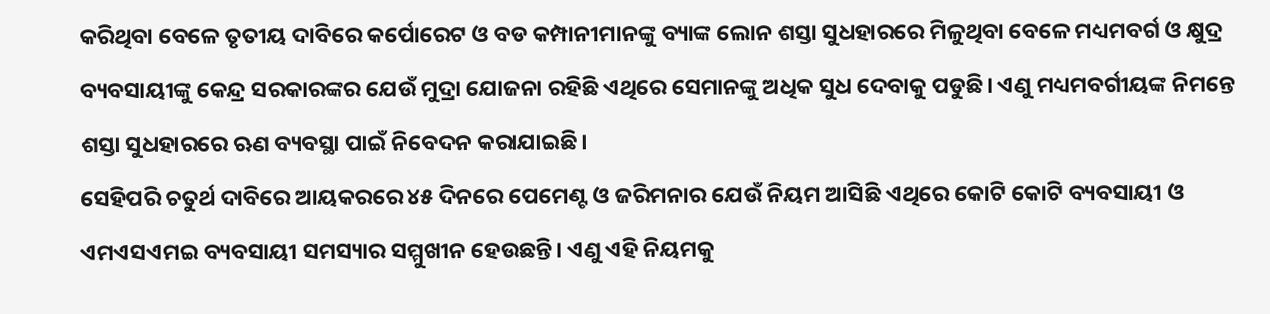କରିଥିବା ବେଳେ ତୃତୀୟ ଦାବିରେ କର୍ପୋରେଟ ଓ ବଡ କମ୍ପାନୀମାନଙ୍କୁ ବ୍ୟାଙ୍କ ଲୋନ ଶସ୍ତା ସୁଧହାରରେ ମିଳୁଥିବା ବେଳେ ମଧ୍ୟମବର୍ଗ ଓ କ୍ଷୁଦ୍ର ବ୍ୟବସାୟୀଙ୍କୁ କେନ୍ଦ୍ର ସରକାରଙ୍କର ଯେଉଁ ମୁଦ୍ରା ଯୋଜନା ରହିଛି ଏଥିରେ ସେମାନଙ୍କୁ ଅଧିକ ସୁଧ ଦେବାକୁ ପଡୁଛି। ଏଣୁ ମଧ୍ୟମବର୍ଗୀୟଙ୍କ ନିମନ୍ତେ ଶସ୍ତା ସୁଧହାରରେ ଋଣ ବ୍ୟବସ୍ଥା ପାଇଁ ନିବେଦନ କରାଯାଇଛି।
ସେହିପରି ଚତୁର୍ଥ ଦାବିରେ ଆୟକରରେ ୪୫ ଦିନରେ ପେମେଣ୍ଟ ଓ ଜରିମନାର ଯେଉଁ ନିୟମ ଆସିଛି ଏଥିରେ କୋଟି କୋଟି ବ୍ୟବସାୟୀ ଓ ଏମଏସଏମଇ ବ୍ୟବସାୟୀ ସମସ୍ୟାର ସମ୍ମୁଖୀନ ହେଉଛନ୍ତି। ଏଣୁ ଏହି ନିୟମକୁ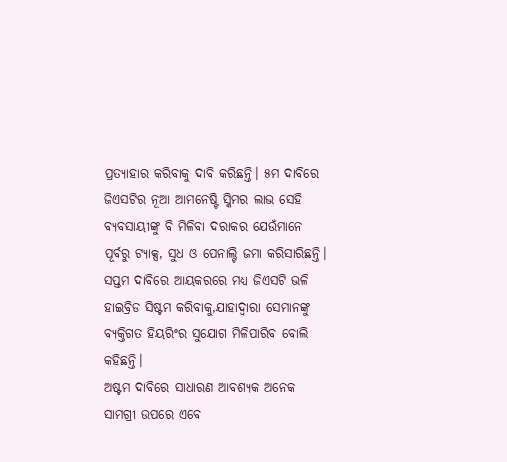ପ୍ରତ୍ୟାହାର କରିବାକୁ ଦାବି କରିଛନ୍ତି। ୫ମ ଦାବିରେ ଜିଏସଟିର ନୂଆ ଆମନେଷ୍ଟି ସ୍କିମର ଲାଭ ସେହି ବ୍ୟବସାୟୀଙ୍କୁ ବି ମିଳିବା ଦରାକର ଯେଉଁମାନେ ପୂର୍ବରୁ ଟ୍ୟାକ୍ସ, ସୁଧ ଓ ପେନାଲ୍ଟି ଜମା କରିସାରିଛନ୍ତି। ସପ୍ତମ ଦାବିରେ ଆୟକରରେ ମଧ୍ୟ ଜିଏସଟି ଭଳି ହାଇବ୍ରିଡ ସିଷ୍ଟମ କରିବାକୁ,ଯାହାଦ୍ୱାରା ସେମାନଙ୍କୁ ବ୍ୟକ୍ତିଗତ ହିୟରିଂର ସୁଯୋଗ ମିଳିପାରିବ ବୋଲି କହିଛନ୍ତି।
ଅଷ୍ଟମ ଦାବିରେ ସାଧାରଣ ଆବଶ୍ୟକ ଅନେକ ସାମଗ୍ରୀ ଉପରେ ଏବେ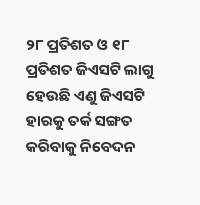୨୮ ପ୍ରତିଶତ ଓ ୧୮ ପ୍ରତିଶତ ଜିଏସଟି ଲାଗୁ ହେଉଛି ଏଣୁ ଜିଏସଟି ହାରକୁ ତର୍କ ସଙ୍ଗତ କରିବାକୁ ନିବେଦନ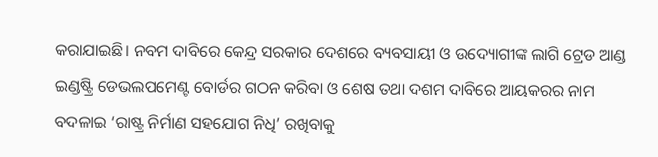କରାଯାଇଛି। ନବମ ଦାବିରେ କେନ୍ଦ୍ର ସରକାର ଦେଶରେ ବ୍ୟବସାୟୀ ଓ ଉଦ୍ୟୋଗୀଙ୍କ ଲାଗି ଟ୍ରେଡ ଆଣ୍ଡ ଇଣ୍ଡଷ୍ଟ୍ରି ଡେଭଲପମେଣ୍ଟ ବୋର୍ଡର ଗଠନ କରିବା ଓ ଶେଷ ତଥା ଦଶମ ଦାବିରେ ଆୟକରର ନାମ ବଦଳାଇ ‘ରାଷ୍ଟ୍ର ନିର୍ମାଣ ସହଯୋଗ ନିଧି’ ରଖିବାକୁ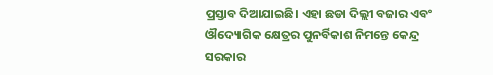ପ୍ରସ୍ତାବ ଦିଆଯାଇଛି। ଏହା ଛଡା ଦିଲ୍ଲୀ ବଜାର ଏବଂ ଔଦ୍ୟୋଗିକ କ୍ଷେତ୍ରର ପୁନର୍ବିକାଶ ନିମନ୍ତେ କେନ୍ଦ୍ର ସରକାର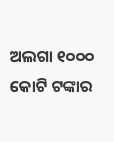ଅଲଗା ୧୦୦୦ କୋଟି ଟଙ୍କାର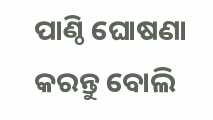ପାଣ୍ଠି ଘୋଷଣା କରନ୍ତୁ ବୋଲି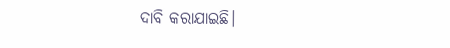ଦାବି କରାଯାଇଛି।